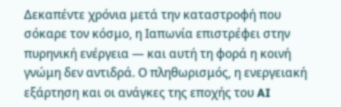Δεκαπέντε χρόνια μετά την καταστροφή που σόκαρε τον κόσμο, η Ιαπωνία επιστρέφει στην πυρηνική ενέργεια — και αυτή τη φορά η κοινή γνώμη δεν αντιδρά. Ο πληθωρισμός, η ενεργειακή εξάρτηση και οι ανάγκες της εποχής του AI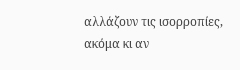αλλάζουν τις ισορροπίες, ακόμα κι αν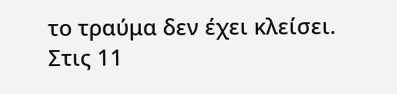το τραύμα δεν έχει κλείσει.
Στις 11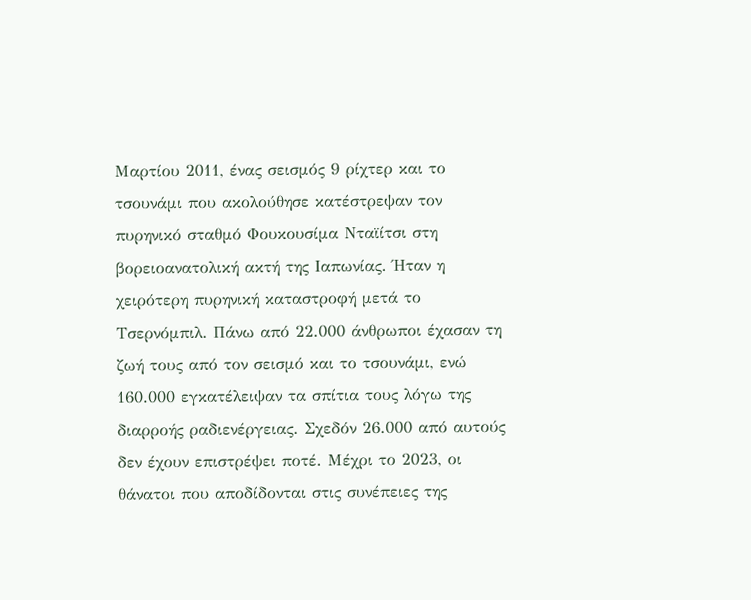Μαρτίου 2011, ένας σεισμός 9 ρίχτερ και το τσουνάμι που ακολούθησε κατέστρεψαν τον πυρηνικό σταθμό Φουκουσίμα Νταϊίτσι στη βορειοανατολική ακτή της Ιαπωνίας. Ήταν η χειρότερη πυρηνική καταστροφή μετά το Τσερνόμπιλ. Πάνω από 22.000 άνθρωποι έχασαν τη ζωή τους από τον σεισμό και το τσουνάμι, ενώ 160.000 εγκατέλειψαν τα σπίτια τους λόγω της διαρροής ραδιενέργειας. Σχεδόν 26.000 από αυτούς δεν έχουν επιστρέψει ποτέ. Μέχρι το 2023, οι θάνατοι που αποδίδονται στις συνέπειες της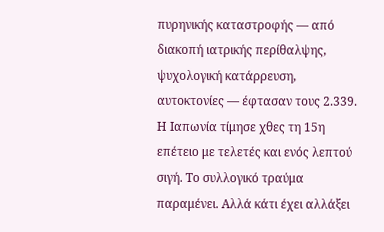πυρηνικής καταστροφής — από διακοπή ιατρικής περίθαλψης, ψυχολογική κατάρρευση, αυτοκτονίες — έφτασαν τους 2.339.
Η Ιαπωνία τίμησε χθες τη 15η επέτειο με τελετές και ενός λεπτού σιγή. Το συλλογικό τραύμα παραμένει. Αλλά κάτι έχει αλλάξει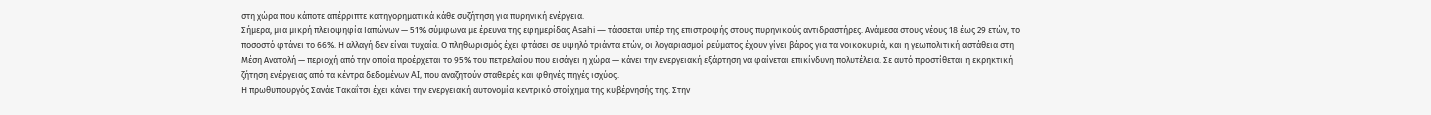στη χώρα που κάποτε απέρριπτε κατηγορηματικά κάθε συζήτηση για πυρηνική ενέργεια.
Σήμερα, μια μικρή πλειοψηφία Ιαπώνων — 51% σύμφωνα με έρευνα της εφημερίδας Asahi — τάσσεται υπέρ της επιστροφής στους πυρηνικούς αντιδραστήρες. Ανάμεσα στους νέους 18 έως 29 ετών, το ποσοστό φτάνει το 66%. Η αλλαγή δεν είναι τυχαία. Ο πληθωρισμός έχει φτάσει σε υψηλό τριάντα ετών, οι λογαριασμοί ρεύματος έχουν γίνει βάρος για τα νοικοκυριά, και η γεωπολιτική αστάθεια στη Μέση Ανατολή — περιοχή από την οποία προέρχεται το 95% του πετρελαίου που εισάγει η χώρα — κάνει την ενεργειακή εξάρτηση να φαίνεται επικίνδυνη πολυτέλεια. Σε αυτό προστίθεται η εκρηκτική ζήτηση ενέργειας από τα κέντρα δεδομένων AI, που αναζητούν σταθερές και φθηνές πηγές ισχύος.
Η πρωθυπουργός Σανάε Τακαΐτσι έχει κάνει την ενεργειακή αυτονομία κεντρικό στοίχημα της κυβέρνησής της. Στην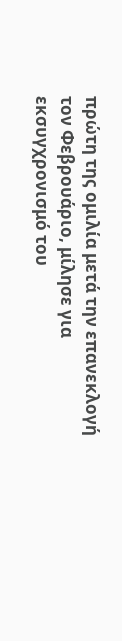πρώτη της ομιλία μετά την επανεκλογή τον Φεβρουάριο, μίλησε για εκσυγχρονισμό του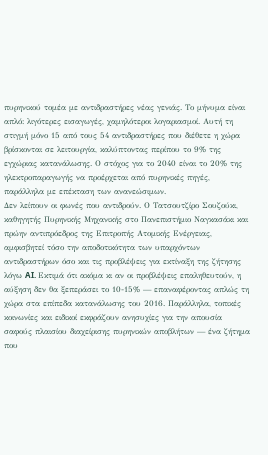πυρηνικού τομέα με αντιδραστήρες νέας γενιάς. Το μήνυμα είναι απλό: λιγότερες εισαγωγές, χαμηλότεροι λογαριασμοί. Αυτή τη στιγμή μόνο 15 από τους 54 αντιδραστήρες που διέθετε η χώρα βρίσκονται σε λειτουργία, καλύπτοντας περίπου το 9% της εγχώριας κατανάλωσης. Ο στόχος για το 2040 είναι το 20% της ηλεκτροπαραγωγής να προέρχεται από πυρηνικές πηγές, παράλληλα με επέκταση των ανανεώσιμων.
Δεν λείπουν οι φωνές που αντιδρούν. Ο Τατσουτζίρο Σουζούκι, καθηγητής Πυρηνικής Μηχανικής στο Πανεπιστήμιο Ναγκασάκι και πρώην αντιπρόεδρος της Επιτροπής Ατομικής Ενέργειας, αμφισβητεί τόσο την αποδοτικότητα των υπαρχόντων αντιδραστήρων όσο και τις προβλέψεις για εκτίναξη της ζήτησης λόγω AI. Εκτιμά ότι ακόμα κι αν οι προβλέψεις επαληθευτούν, η αύξηση δεν θα ξεπεράσει το 10-15% — επαναφέροντας απλώς τη χώρα στα επίπεδα κατανάλωσης του 2016. Παράλληλα, τοπικές κοινωνίες και ειδικοί εκφράζουν ανησυχίες για την απουσία σαφούς πλαισίου διαχείρισης πυρηνικών αποβλήτων — ένα ζήτημα που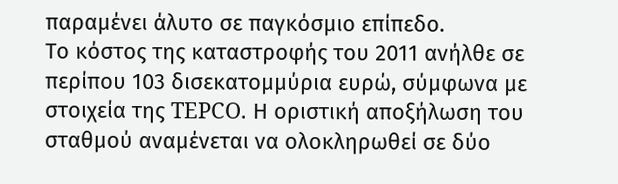παραμένει άλυτο σε παγκόσμιο επίπεδο.
Το κόστος της καταστροφής του 2011 ανήλθε σε περίπου 103 δισεκατομμύρια ευρώ, σύμφωνα με στοιχεία της TEPCO. Η οριστική αποξήλωση του σταθμού αναμένεται να ολοκληρωθεί σε δύο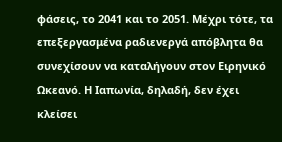φάσεις, το 2041 και το 2051. Μέχρι τότε, τα επεξεργασμένα ραδιενεργά απόβλητα θα συνεχίσουν να καταλήγουν στον Ειρηνικό Ωκεανό. Η Ιαπωνία, δηλαδή, δεν έχει κλείσει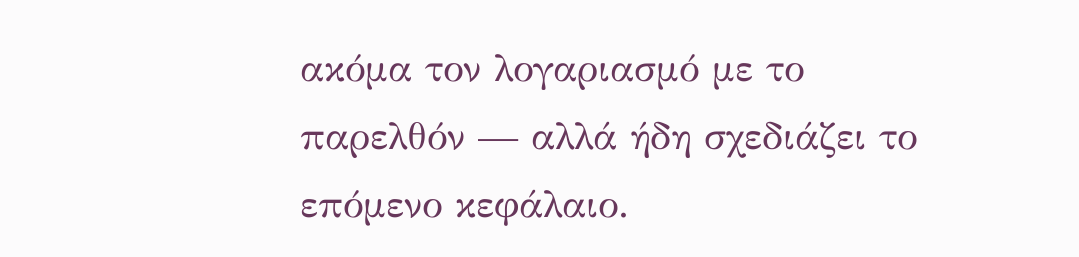ακόμα τον λογαριασμό με το παρελθόν — αλλά ήδη σχεδιάζει το επόμενο κεφάλαιο.